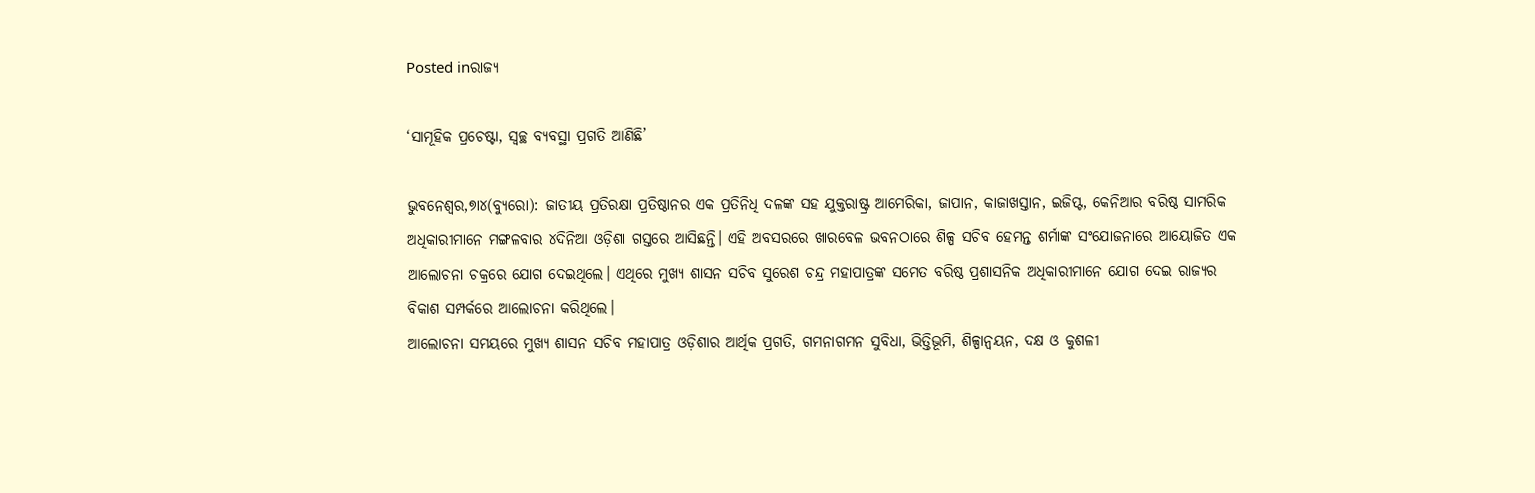Posted inରାଜ୍ୟ

‘ସାମୂହିକ ପ୍ରଚେଷ୍ଟା, ସ୍ବଚ୍ଛ ବ୍ୟବସ୍ଥା ପ୍ରଗତି ଆଣିଛି’

ଭୁବନେଶ୍ୱର,୭ା୪(ବ୍ୟୁରୋ): ଜାତୀୟ ପ୍ରତିରକ୍ଷା ପ୍ରତିଷ୍ଠାନର ଏକ ପ୍ରତିନିଧି ଦଳଙ୍କ ସହ ଯୁକ୍ତରାଷ୍ଟ୍ର ଆମେରିକା, ଜାପାନ, କାଜାଖସ୍ତାନ, ଇଜିପ୍ଟ, କେନିଆର ବରିଷ୍ଠ ସାମରିକ ଅଧିକାରୀମାନେ ମଙ୍ଗଳବାର ୪ଦିନିଆ ଓଡ଼ିଶା ଗସ୍ତରେ ଆସିଛନ୍ତି। ଏହି ଅବସରରେ ଖାରବେଳ ଭବନଠାରେ ଶିଳ୍ପ ସଚିବ ହେମନ୍ତ ଶର୍ମାଙ୍କ ସଂଯୋଜନାରେ ଆୟୋଜିତ ଏକ ଆଲୋଚନା ଚକ୍ରରେ ଯୋଗ ଦେଇଥିଲେ। ଏଥିରେ ମୁଖ୍ୟ ଶାସନ ସଚିବ ସୁରେଶ ଚନ୍ଦ୍ର ମହାପାତ୍ରଙ୍କ ସମେତ ବରିଷ୍ଠ ପ୍ରଶାସନିକ ଅଧିକାରୀମାନେ ଯୋଗ ଦେଇ ରାଜ୍ୟର ବିକାଶ ସମ୍ପର୍କରେ ଆଲୋଚନା କରିଥିଲେ।
ଆଲୋଚନା ସମୟରେ ମୁଖ୍ୟ ଶାସନ ସଚିବ ମହାପାତ୍ର ଓଡ଼ିଶାର ଆର୍ଥିକ ପ୍ରଗତି, ଗମନାଗମନ ସୁବିଧା, ଭିତ୍ତିଭୂମି, ଶିଳ୍ପାନ୍ବୟନ, ଦକ୍ଷ ଓ କୁଶଳୀ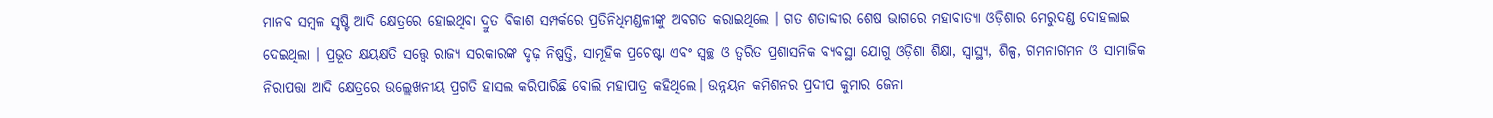ମାନବ ସମ୍ବଳ ସୃଷ୍ଟି ଆଦି କ୍ଷେତ୍ରରେ ହୋଇଥିବା ଦ୍ରୁତ ବିକାଶ ସମ୍ପର୍କରେ ପ୍ରତିନିଧିମଣ୍ଡଳୀଙ୍କୁ ଅବଗତ କରାଇଥିଲେ । ଗତ ଶତାବ୍ଦୀର ଶେଷ ଭାଗରେ ମହାବାତ୍ୟା ଓଡ଼ିଶାର ମେରୁଦଣ୍ଡ ଦୋହଲାଇ ଦେଇଥିଲା । ପ୍ରଭୂତ କ୍ଷୟକ୍ଷତି ସତ୍ତ୍ୱେ ରାଜ୍ୟ ସରକାରଙ୍କ ଦୃଢ଼ ନିଷ୍ପତ୍ତି, ସାମୂହିକ ପ୍ରଚେଷ୍ଟା ଏବଂ ସ୍ବଚ୍ଛ ଓ ତ୍ୱରିତ ପ୍ରଶାସନିକ ବ୍ୟବସ୍ଥା ଯୋଗୁ ଓଡ଼ିଶା ଶିକ୍ଷା, ସ୍ବାସ୍ଥ୍ୟ, ଶିଳ୍ପ, ଗମନାଗମନ ଓ ସାମାଜିକ ନିରାପତ୍ତା ଆଦି କ୍ଷେତ୍ରରେ ଉଲ୍ଲେଖନୀୟ ପ୍ରଗତି ହାସଲ କରିପାରିଛି ବୋଲି ମହାପାତ୍ର କହିଥିଲେ। ଉନ୍ନୟନ କମିଶନର ପ୍ରଦୀପ କୁମାର ଜେନା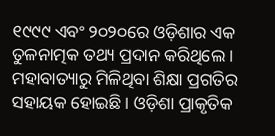୧୯୯୯ ଏବଂ ୨୦୨୦ରେ ଓଡ଼ିଶାର ଏକ ତୁଳନାତ୍ମକ ତଥ୍ୟ ପ୍ରଦାନ କରିଥିଲେ । ମହାବାତ୍ୟାରୁ ମିଳିଥିବା ଶିକ୍ଷା ପ୍ରଗତିର ସହାୟକ ହୋଇଛି। ଓଡ଼ିଶା ପ୍ରାକୃତିକ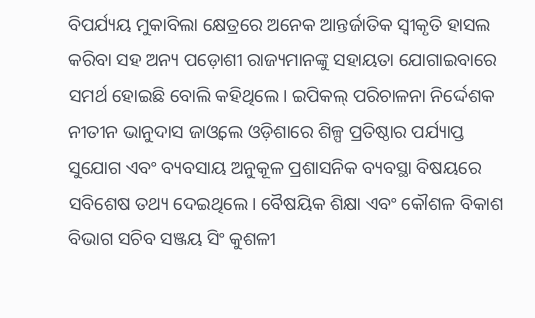ବିପର୍ଯ୍ୟୟ ମୁକାବିଲା କ୍ଷେତ୍ରରେ ଅନେକ ଆନ୍ତର୍ଜାତିକ ସ୍ବୀକୃତି ହାସଲ କରିବା ସହ ଅନ୍ୟ ପଡ଼ୋଶୀ ରାଜ୍ୟମାନଙ୍କୁ ସହାୟତା ଯୋଗାଇବାରେ ସମର୍ଥ ହୋଇଛି ବୋଲି କହିଥିଲେ। ଇପିକଲ୍‌ ପରିଚାଳନା ନିର୍ଦ୍ଦେଶକ ନୀତୀନ ଭାନୁଦାସ ଜାଓ୍ବଲେ ଓଡ଼ିଶାରେ ଶିଳ୍ପ ପ୍ରତିଷ୍ଠାର ପର୍ଯ୍ୟାପ୍ତ ସୁଯୋଗ ଏବଂ ବ୍ୟବସାୟ ଅନୁକୂଳ ପ୍ରଶାସନିକ ବ୍ୟବସ୍ଥା ବିଷୟରେ ସବିଶେଷ ତଥ୍ୟ ଦେଇଥିଲେ। ବୈଷୟିକ ଶିକ୍ଷା ଏବଂ କୌଶଳ ବିକାଶ ବିଭାଗ ସଚିବ ସଞ୍ଜୟ ସିଂ କୁଶଳୀ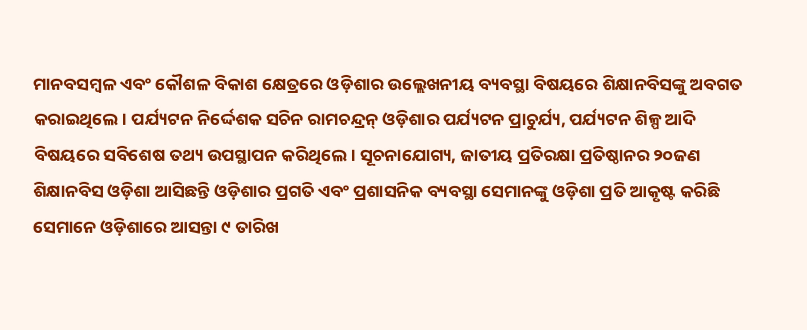ମାନବସମ୍ବଳ ଏବଂ କୌଶଳ ବିକାଶ କ୍ଷେତ୍ରରେ ଓଡ଼ିଶାର ଉଲ୍ଲେଖନୀୟ ବ୍ୟବସ୍ଥା ବିଷୟରେ ଶିକ୍ଷାନବିସଙ୍କୁ ଅବଗତ କରାଇଥିଲେ। ପର୍ଯ୍ୟଟନ ନିର୍ଦ୍ଦେଶକ ସଚିନ ରାମଚନ୍ଦ୍ରନ୍‌ ଓଡ଼ିଶାର ପର୍ଯ୍ୟଟନ ପ୍ରାଚୁର୍ଯ୍ୟ, ପର୍ଯ୍ୟଟନ ଶିଳ୍ପ ଆଦି ବିଷୟରେ ସବିଶେଷ ତଥ୍ୟ ଉପସ୍ଥାପନ କରିଥିଲେ। ସୂଚନାଯୋଗ୍ୟ, ଜାତୀୟ ପ୍ରତିରକ୍ଷା ପ୍ରତିଷ୍ଠାନର ୨୦ଜଣ ଶିକ୍ଷାନବିସ ଓଡ଼ିଶା ଆସିଛନ୍ତି ଓଡ଼ିଶାର ପ୍ରଗତି ଏବଂ ପ୍ରଶାସନିକ ବ୍ୟବସ୍ଥା ସେମାନଙ୍କୁ ଓଡ଼ିଶା ପ୍ରତି ଆକୃଷ୍ଟ କରିଛି ସେମାନେ ଓଡ଼ିଶାରେ ଆସନ୍ତା ୯ ତାରିଖ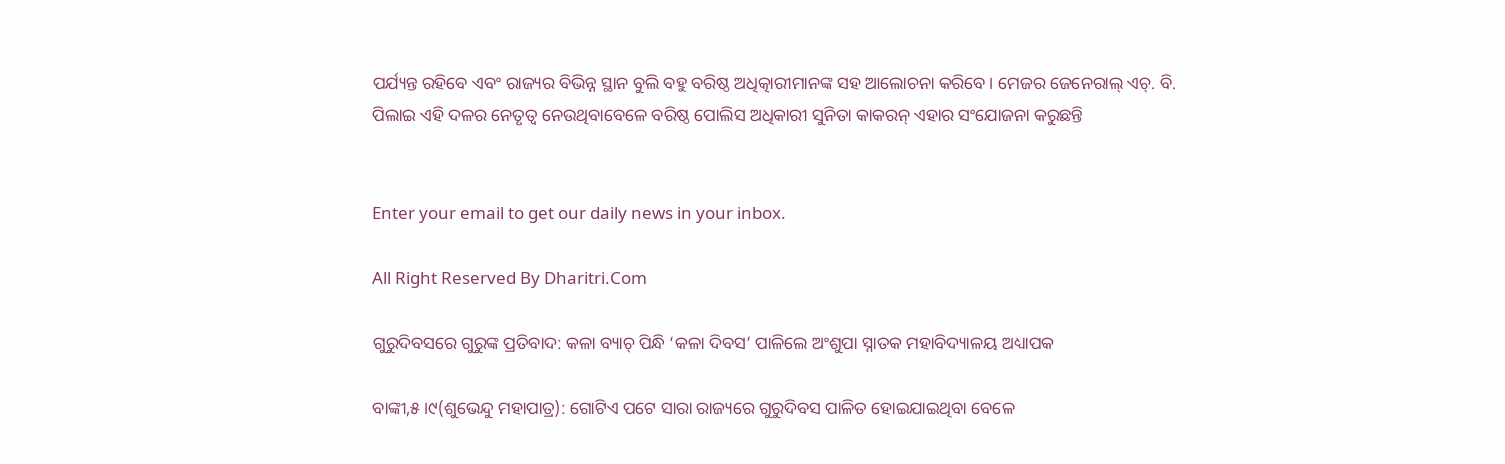ପର୍ଯ୍ୟନ୍ତ ରହିବେ ଏବଂ ରାଜ୍ୟର ବିଭିନ୍ନ ସ୍ଥାନ ବୁଲି ବହୁ ବରିଷ୍ଠ ଅଧିତ୍କାରୀମାନଙ୍କ ସହ ଆଲୋଚନା କରିବେ। ମେଜର ଜେନେରାଲ୍‌ ଏଚ୍‌. ବି. ପିଲାଇ ଏହି ଦଳର ନେତୃତ୍ୱ ନେଉଥିବାବେଳେ ବରିଷ୍ଠ ପୋଲିସ ଅଧିକାରୀ ସୁନିତା କାକରନ୍‌ ଏହାର ସଂଯୋଜନା କରୁଛନ୍ତି


Enter your email to get our daily news in your inbox.

All Right Reserved By Dharitri.Com

ଗୁରୁଦିବସରେ ଗୁରୁଙ୍କ ପ୍ରତିବାଦ: କଳା ବ୍ୟାଚ୍ ପିନ୍ଧି ‘କଳା ଦିବସ’ ପାଳିଲେ ଅଂଶୁପା ସ୍ନାତକ ମହାବିଦ୍ୟାଳୟ ଅଧ୍ୟାପକ

ବାଙ୍କୀ,୫।୯(ଶୁଭେନ୍ଦୁ ମହାପାତ୍ର): ଗୋଟିଏ ପଟେ ସାରା ରାଜ୍ୟରେ ଗୁରୁଦିବସ ପାଳିତ ହୋଇଯାଇଥିବା ବେଳେ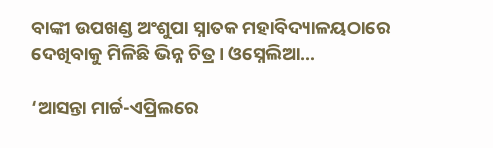ବାଙ୍କୀ ଉପଖଣ୍ଡ ଅଂଶୁପା ସ୍ନାତକ ମହାବିଦ୍ୟାଳୟଠାରେ ଦେଖିବାକୁ ମିଳିଛି ଭିନ୍ନ ଚିତ୍ର। ଓସ୍ନେଲିଆ…

‘ଆସନ୍ତା ମାର୍ଚ୍ଚ-ଏପ୍ରିଲରେ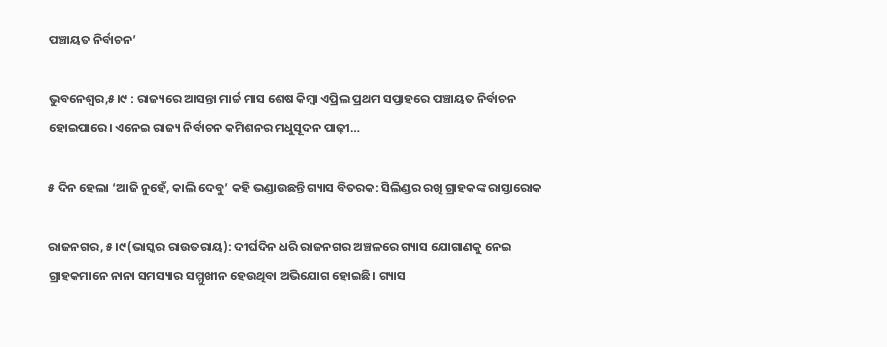ପଞ୍ଚାୟତ ନିର୍ବାଚନ’

ଭୁବନେଶ୍ୱର,୫।୯ : ରାଜ୍ୟରେ ଆସନ୍ତା ମାର୍ଚ୍ଚ ମାସ ଶେଷ କିମ୍ବା ଏପ୍ରିଲ ପ୍ରଥମ ସପ୍ତାହରେ ପଞ୍ଚାୟତ ନିର୍ବାଚନ ହୋଇପାରେ। ଏନେଇ ରାଜ୍ୟ ନିର୍ବାଚନ କମିଶନର ମଧୁସୂଦନ ପାଢ଼ୀ…

୫ ଦିନ ହେଲା ‘ଆଜି ନୁହେଁ, କାଲି ଦେବୁ’ କହି ଭଣ୍ଡାଉଛନ୍ତି ଗ୍ୟାସ ବିତରକ: ସିଲିଣ୍ଡର ରଖି ଗ୍ରାହକଙ୍କ ରାସ୍ତାରୋକ

ରାଜନଗର, ୫।୯(ଭାସ୍କର ରାଉତରାୟ): ଦୀର୍ଘଦିନ ଧରି ରାଜନଗର ଅଞ୍ଚଳରେ ଗ୍ୟାସ ଯୋଗାଣକୁ ନେଇ ଗ୍ରାହକମାନେ ନାନା ସମସ୍ୟାର ସମ୍ମୁଖୀନ ହେଉଥିବା ଅଭିଯୋଗ ହୋଇଛି। ଗ୍ୟାସ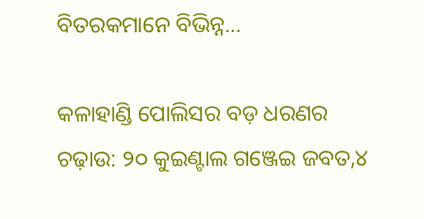ବିତରକମାନେ ବିଭିନ୍ନ…

କଳାହାଣ୍ଡି ପୋଲିସର ବଡ଼ ଧରଣର ଚଢ଼ାଉ: ୨୦ କୁଇଣ୍ଟାଲ ଗଞ୍ଜେଇ ଜବତ,୪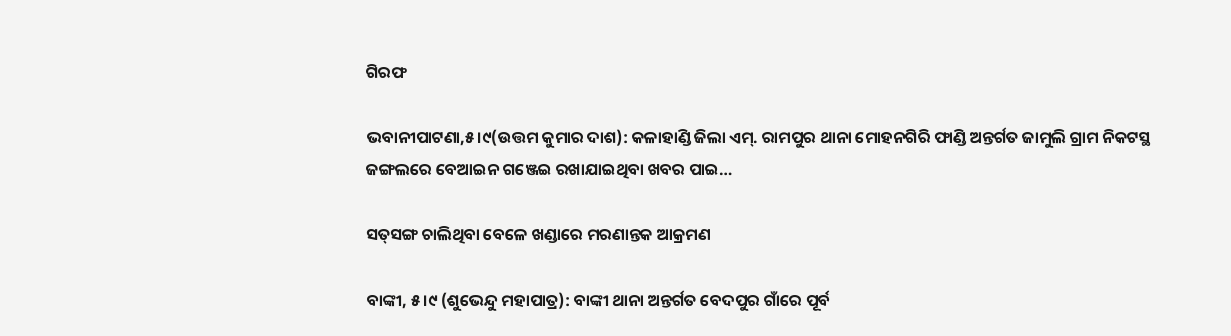ଗିରଫ

ଭବାନୀପାଟଣା,୫।୯(ଉତ୍ତମ କୁମାର ଦାଶ): କଳାହାଣ୍ଡି ଜିଲା ଏମ୍. ରାମପୁର ଥାନା ମୋହନଗିରି ଫାଣ୍ଡି ଅନ୍ତର୍ଗତ ଜାମୁଲି ଗ୍ରାମ ନିକଟସ୍ଥ ଜଙ୍ଗଲରେ ବେଆଇନ ଗଞ୍ଜେଇ ରଖାଯାଇଥିବା ଖବର ପାଇ…

ସତ୍‌ସଙ୍ଗ ଚାଲିଥିବା ବେଳେ ଖଣ୍ଡାରେ ମରଣାନ୍ତକ ଆକ୍ରମଣ

ବାଙ୍କୀ, ୫।୯ (ଶୁଭେନ୍ଦୁ ମହାପାତ୍ର): ବାଙ୍କୀ ଥାନା ଅନ୍ତର୍ଗତ ବେଦପୁର ଗାଁରେ ପୂର୍ବ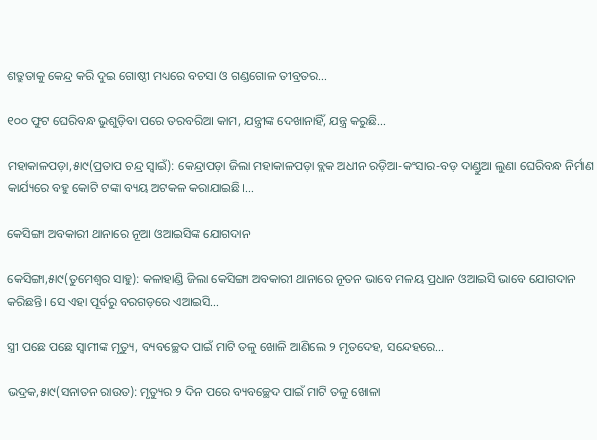ଶତ୍ରୁତାକୁ କେନ୍ଦ୍ର କରି ଦୁଇ ଗୋଷ୍ଠୀ ମଧ୍ୟରେ ବଚସା ଓ ଗଣ୍ଡଗୋଳ ତୀବ୍ରତର…

୧୦୦ ଫୁଟ ଘେରିବନ୍ଧ ଭୁଶୁଡ଼ିବା ପରେ ତରବରିଆ କାମ, ଯନ୍ତ୍ରୀଙ୍କ ଦେଖାନାହିଁ, ଯନ୍ତ୍ର କରୁଛି…

ମହାକାଳପଡ଼ା,୫ା୯(ପ୍ରତାପ ଚନ୍ଦ୍ର ସ୍ବାଇଁ): କେନ୍ଦ୍ରାପଡ଼ା ଜିଲା ମହାକାଳପଡ଼ା ବ୍ଲକ ଅଧୀନ ରଡ଼ିଆ-କଂସାର-ବଡ଼ ଦାଣ୍ଡୁଆ ଲୁଣା ଘେରିବନ୍ଧ ନିର୍ମାଣ କାର୍ଯ୍ୟରେ ବହୁ କୋଟି ଟଙ୍କା ବ୍ୟୟ ଅଟକଳ କରାଯାଇଛି।…

କେସିଙ୍ଗା ଅବକାରୀ ଥାନାରେ ନୂଆ ଓଆଇସିଙ୍କ ଯୋଗଦାନ

କେସିଙ୍ଗା,୫ା୯(ତୁମେଶ୍ୱର ସାହୁ): କଳାହାଣ୍ଡି ଜିଲା କେସିଙ୍ଗା ଅବକାରୀ ଥାନାରେ ନୂତନ ଭାବେ ମଳୟ ପ୍ରଧାନ ଓଆଇସି ଭାବେ ଯୋଗଦାନ କରିଛନ୍ତି। ସେ ଏହା ପୂର୍ବରୁ ବରଗଡ଼ରେ ଏଆଇସି…

ସ୍ତ୍ରୀ ପଛେ ପଛେ ସ୍ବାମୀଙ୍କ ମୃତ୍ୟୁ, ବ୍ୟବଚ୍ଛେଦ ପାଇଁ ମାଟି ତଳୁ ଖୋଳି ଆଣିଲେ ୨ ମୃତଦେହ, ସନ୍ଦେହରେ…

ଭଦ୍ରକ,୫ା୯(ସନାତନ ରାଉତ): ମୃତ୍ୟୁର ୨ ଦିନ ପରେ ବ୍ୟବଚ୍ଛେଦ ପାଇଁ ମାଟି ତଳୁ ଖୋଳା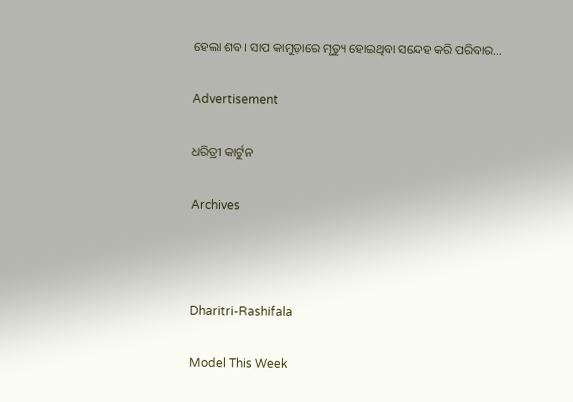ହେଲା ଶବ। ସାପ କାମୁଡ଼ାରେ ମୃତ୍ୟୁ ହୋଇଥିବା ସନ୍ଦେହ କରି ପରିବାର…

Advertisement

ଧରିତ୍ରୀ କାର୍ଟୁନ

Archives



Dharitri-Rashifala

Model This Week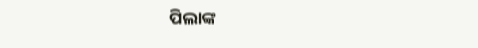ପିଲାଙ୍କ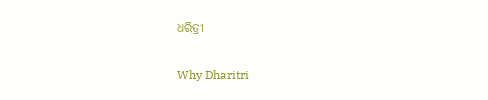ଧରିତ୍ରୀ

Why Dharitri